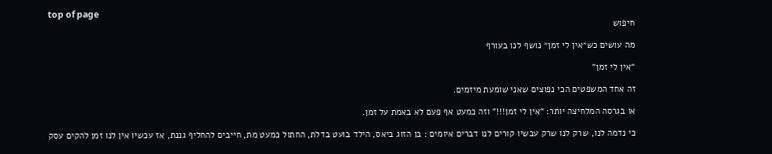top of page
חיפוש

מה עושים כש״אין לי זמן״ נושף לנו בעורף

“אין לי זמן”

זה אחד המשפטים הכי נפוצים שאני שומעת מיזמים.

או בגרסה המלחיצה יותר: “אין לי זמן!!!” וזה כמעט אף פעם לא באמת על זמן.

כי נדמה לנו, שרק לנו שרק עכשיו קורים לנו דברים איומים : בן הזוג ביאס, הילד בועט בדלת, החתול כמעט מת, חייבים להחליף גננת, אז עכשיו אין לנו זמן להקים עסק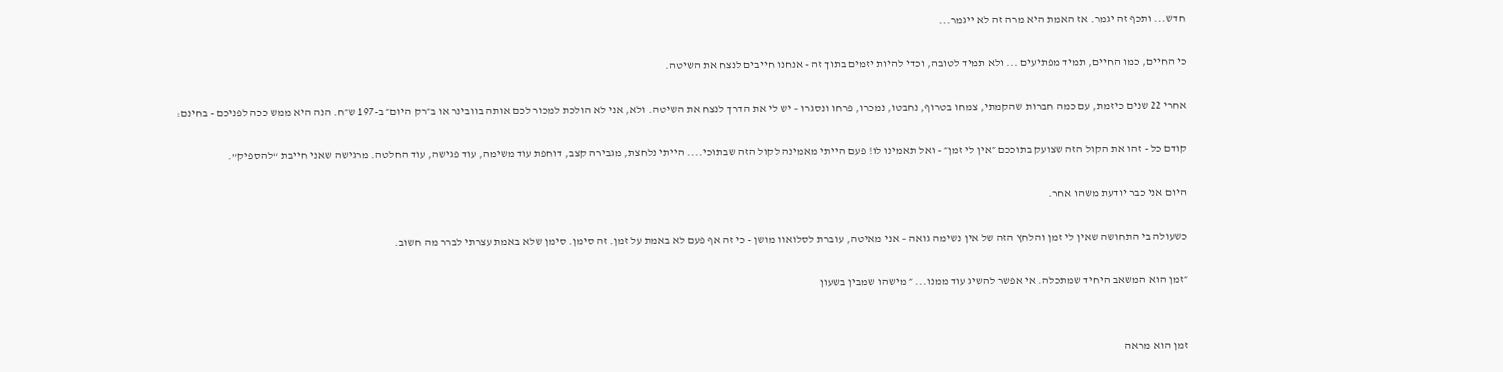חדש... ותכף זה יגמר. אז האמת היא מרה זה לא ייגמר...

כי החיים, כמו החיים, תמיד מפתיעים ... ולא תמיד לטובה, וכדי להיות יזמים בתוך זה - אנחנו חייבים לנצח את השיטה.

אחרי 22 שנים כיזמת, עם כמה חברות שהקמתי, צמחו בטרוף, נחבטו, נמכרו, פרחו ונסגרו – יש לי את הדרך לנצח את השיטה. ולא, אני לא הולכת למכור לכם אותה בוובינר או ב״רק היום״ ב-197 ש״ח. הנה היא ממש ככה לפניכם - בחינם:

קודם כל - זהו את הקול הזה שצועק בתוככם ״אין לי זמן״ - ואל תאמינו לו! פעם הייתי מאמינה לקול הזה שבתוכי.... הייתי נלחצת, מגבירה קצב, דוחפת עוד משימה, עוד פגישה, עוד החלטה. מרגישה שאני חייבת “להספיק”.

היום אני כבר יודעת משהו אחר.

כשעולה בי התחושה שאין לי זמן והלחץ הזה של אין נשימה גואה – אני מאיטה, עוברת לסלואוו מושן - כי זה אף פעם לא באמת על זמן. זה סימן. סימן שלא באמת עצרתי לברר מה חשוב.

״זמן הוא המשאב היחיד שמתכלה. אי אפשר להשיג עוד ממנו... ״ מישהו שמבין בשעון


זמן הוא מראה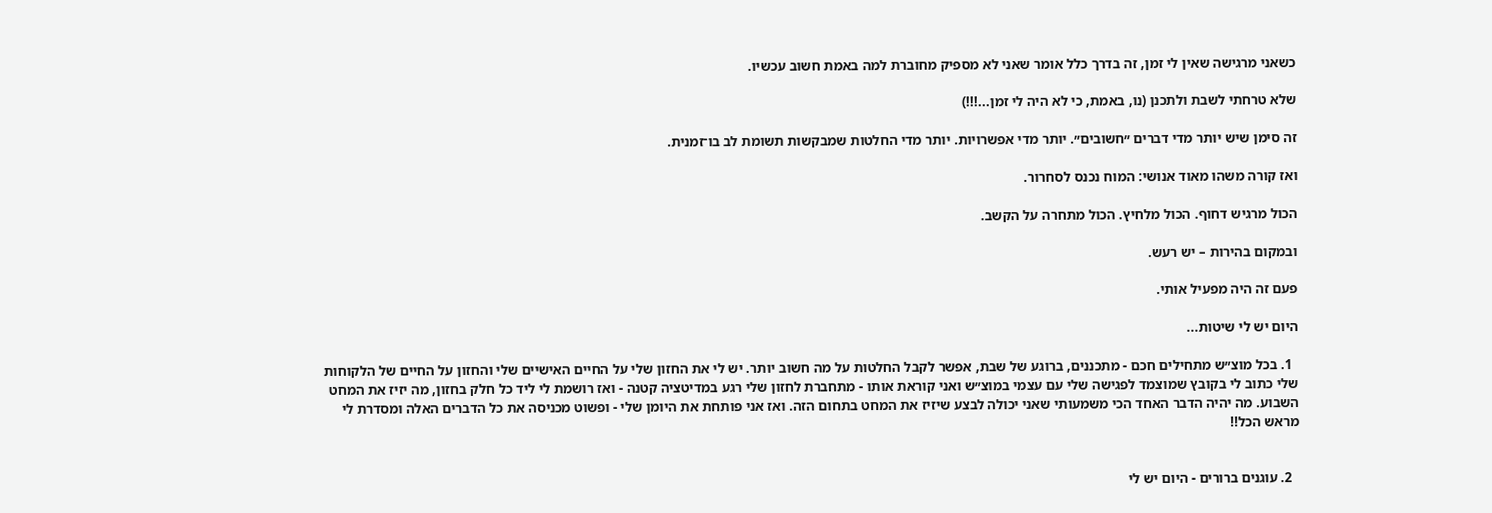כשאני מרגישה שאין לי זמן, זה בדרך כלל אומר שאני לא מספיק מחוברת למה באמת חשוב עכשיו.

שלא טרחתי לשבת ולתכנן (נו, באמת, כי לא היה לי זמן...!!!)

זה סימן שיש יותר מדי דברים ״חשובים״. יותר מדי אפשרויות. יותר מדי החלטות שמבקשות תשומת לב בו־זמנית.

ואז קורה משהו מאוד אנושי: המוח נכנס לסחרור.

הכול מרגיש דחוף. הכול מלחיץ. הכול מתחרה על הקשב.

ובמקום בהירות – יש רעש.

פעם זה היה מפעיל אותי.

היום יש לי שיטות...

  1. בכל מוצ״ש מתחילים חכם - מתכננים, ברוגע של שבת, אפשר לקבל החלטות על מה חשוב יותר. יש לי את החזון שלי על החיים האישיים שלי והחזון על החיים של הלקוחות שלי כתוב לי בקובץ שמוצמד לפגישה שלי עם עצמי במוצ״ש ואני קוראת אותו - מתחברת לחזון שלי רגע במדיטציה קטנה - ואז רושמת לי ליד כל חלק בחזון, מה יזיז את המחט השבוע. מה יהיה הדבר האחד הכי משמעותי שאני יכולה לבצע שיזיז את המחט בתחום הזה. ואז אני פותחת את היומן שלי - ופשוט מכניסה את כל הדברים האלה ומסדרת לי מראש הכל!!


  2. עוגנים ברורים - היום יש לי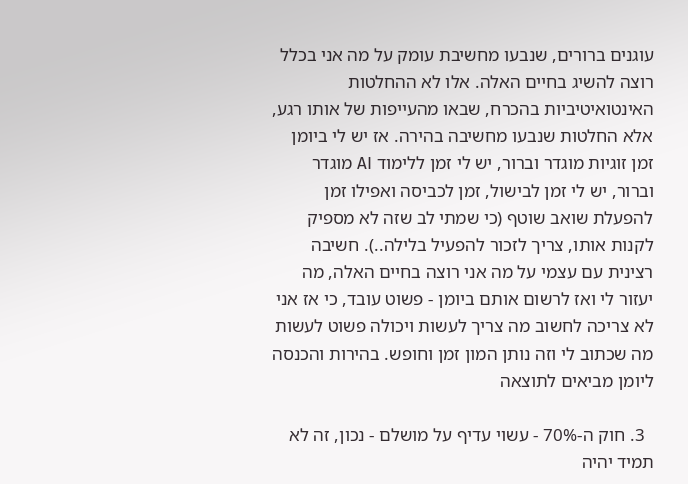עוגנים ברורים, שנבעו מחשיבת עומק על מה אני בכלל רוצה להשיג בחיים האלה. אלו לא ההחלטות האינטואיטיביות בהכרח, שבאו מהעייפות של אותו רגע, אלא החלטות שנבעו מחשיבה בהירה. אז יש לי ביומן זמן זוגיות מוגדר וברור, יש לי זמן ללימוד AI מוגדר וברור, יש לי זמן לבישול, זמן לכביסה ואפילו זמן להפעלת שואב שוטף (כי שמתי לב שזה לא מספיק לקנות אותו, צריך לזכור להפעיל בלילה..). חשיבה רצינית עם עצמי על מה אני רוצה בחיים האלה, מה יעזור לי ואז לרשום אותם ביומן - פשוט עובד, כי אז אני לא צריכה לחשוב מה צריך לעשות ויכולה פשוט לעשות מה שכתוב לי וזה נותן המון זמן וחופש. בהירות והכנסה ליומן מביאים לתוצאה

  3. חוק ה-70% - עשוי עדיף על מושלם - נכון, זה לא תמיד יהיה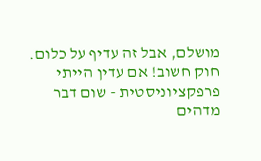מושלם, אבל זה עדיף על כלום. חוק חשוב! אם עדין הייתי פרפקציוניסטית - שום דבר מדהים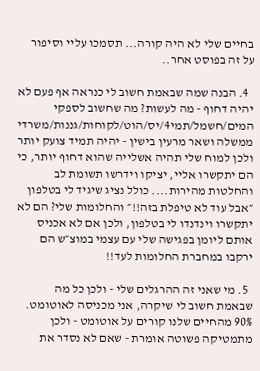בחיים שלי לא היה קורה... תסמכו עליי וסיפור על זה בפוסט אחר..

  4. הבנה שמה שבאמת חשוב לי כנראה אף פעם לא יהיה דחוף - מה לעשות? מה שחשוב לספקי המים/חשמל/תמי4/יס/הוט/לקוחות/גננות/משרדי ממשלה ושאר מרעין בישין - יהיה תמיד צועק יותר ולכן למוח שלי תהיה אשלייה שהוא דחוף יותר, כי הם יתקשרו אליי, יציקו וידרשו תשומת לב והחלטות מהירות.... כולל נציג שיגיד לי בטלפון ״אבל עוד לא טיפלת בזה!!״ והחלומות שלי? הם לא יתקשרו וינדנדו לי בטלפון, ולכן אם לא אכניס אותם ליומן בפגישה שלי עם עצמי במוצ״ש הם ירקבו במחברת החלומות לעד!!

  5. מי שאני זה ההרגלים שלי - ולכן כל מה שבאמת חשוב לי שיקרה, אני מכניסה לאוטומט. 90% מהחיים שלנו קורים על אוטומט - ולכן מתמטיקה פשוטה אומרת - שאם לא נסדר את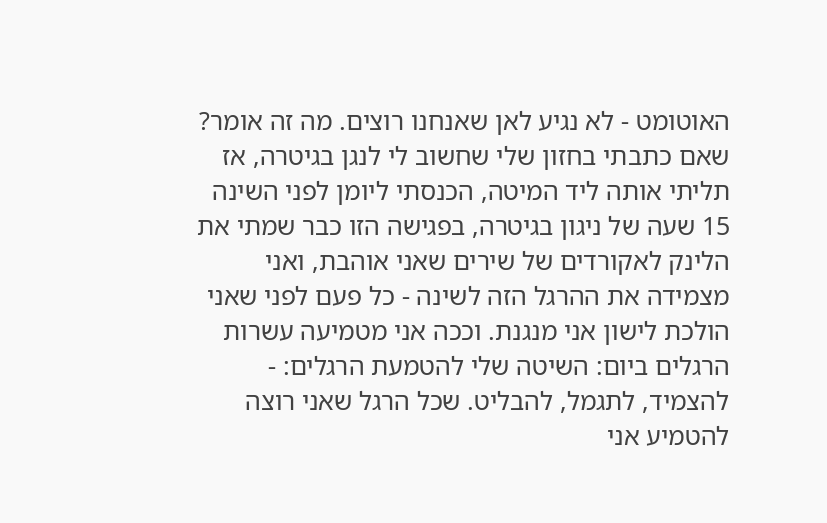האוטומט - לא נגיע לאן שאנחנו רוצים. מה זה אומר? שאם כתבתי בחזון שלי שחשוב לי לנגן בגיטרה, אז תליתי אותה ליד המיטה, הכנסתי ליומן לפני השינה 15 שעה של ניגון בגיטרה, בפגישה הזו כבר שמתי את הלינק לאקורדים של שירים שאני אוהבת, ואני מצמידה את ההרגל הזה לשינה - כל פעם לפני שאני הולכת לישון אני מנגנת. וככה אני מטמיעה עשרות הרגלים ביום: השיטה שלי להטמעת הרגלים: - להצמיד, לתגמל, להבליט. שכל הרגל שאני רוצה להטמיע אני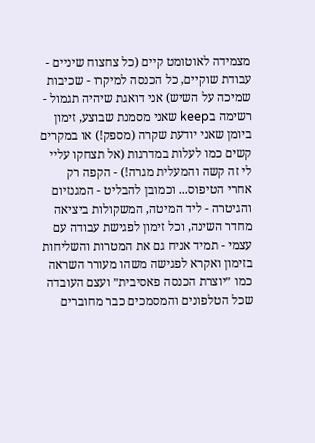מצמידה לאוטומט קיים (כל צחצוח שיניים - עבודת שוקיים, כל הכנסה למיקרו - שכיבות שמיכה על השיש) אני דואגת שיהיה תגמול - רשימה בkeep שאני מסמנת שבוצע, זימון ביומן שאני יודעת שקרה (מספק!) או במקרים קשים כמו לעלות במדרגות (אל תצחקו עליי לי זה קשה והמעלית מגרה!) - הקפה רק אחרי הטיפוס... וכמובן להבליט - המגנזיום והגיטרה - ליד המיטה, המשקולות ביציאה מחדר השינה, וכל זימון לפגישת עבודה עם עצמי - תמיד אניח גם את המטרות והשליחות בזימון ואקרא לפגישה משהו מעורר השראה כמו ״יוצרת הכנסה פאסיבית״ ועצם העובדה שכל הטלפונים והמסמכים כבר מחוברים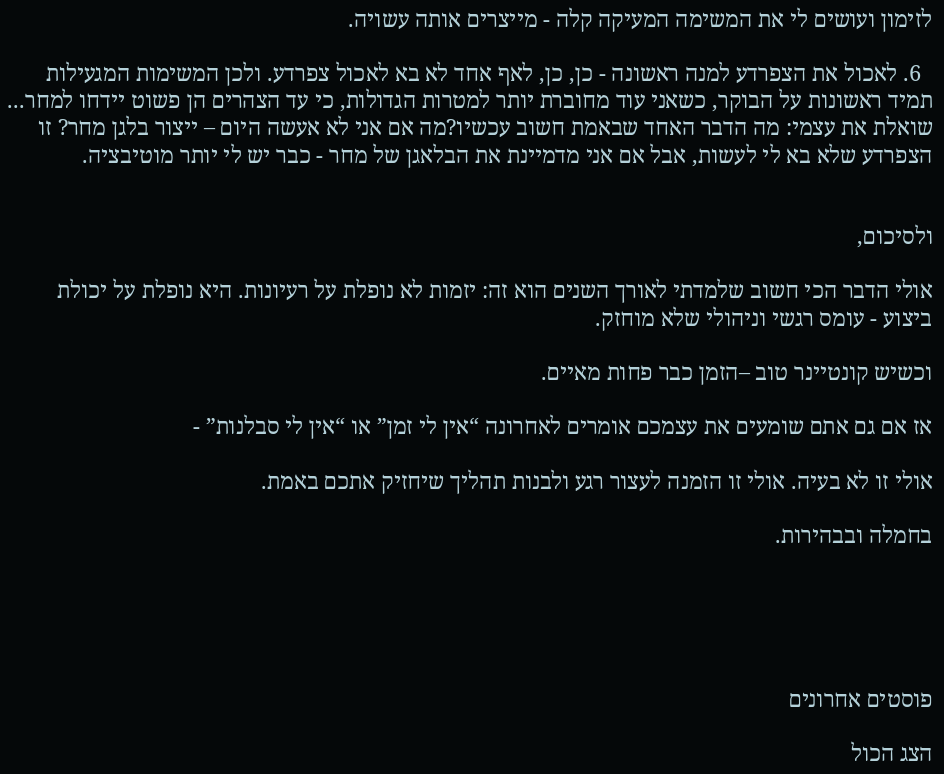לזימון ועושים לי את המשימה המעיקה קלה - מייצרים אותה עשויה.

  6. לאכול את הצפרדע למנה ראשונה - כן, כן, לאף אחד לא בא לאכול צפרדע. ולכן המשימות המגעילות תמיד ראשונות על הבוקר, כשאני עוד מחוברת יותר למטרות הגדולות, כי עד הצהרים הן פשוט יידחו למחר... שואלת את עצמי: מה הדבר האחד שבאמת חשוב עכשיו?מה אם אני לא אעשה היום – ייצור בלגן מחר? זו הצפרדע שלא בא לי לעשות, אבל אם אני מדמיינת את הבלאגן של מחר - כבר יש לי יותר מוטיבציה.


ולסיכום,

אולי הדבר הכי חשוב שלמדתי לאורך השנים הוא זה: יזמות לא נופלת על רעיונות. היא נופלת על יכולת ביצוע - עומס רגשי וניהולי שלא מוחזק.

וכשיש קונטיינר טוב –הזמן כבר פחות מאיים.

אז אם גם אתם שומעים את עצמכם אומרים לאחרונה “אין לי זמן” או “אין לי סבלנות” -

אולי זו לא בעיה. אולי זו הזמנה לעצור רגע ולבנות תהליך שיחזיק אתכם באמת.

בחמלה ובבהירות.





פוסטים אחרונים

הצג הכול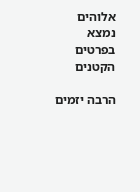אלוהים נמצא בפרטים הקטנים

הרבה יזמים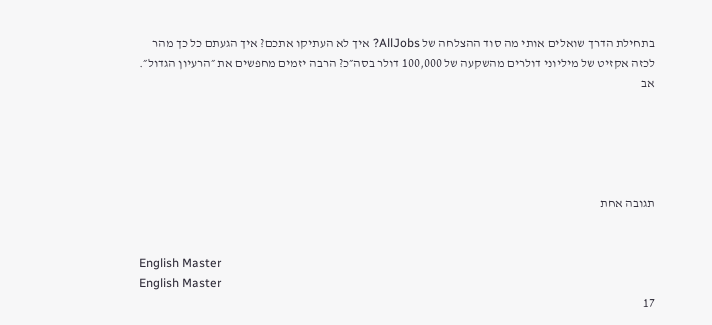בתחילת הדרך שואלים אותי מה סוד ההצלחה של AllJobs? איך לא העתיקו אתכם? איך הגעתם כל כך מהר לכזה אקזיט של מיליוני דולרים מהשקעה של 100,000 דולר בסה״כ? הרבה יזמים מחפשים את ״הרעיון הגדול״. אב





תגובה אחת


English Master
English Master
17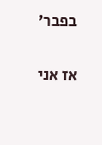בפבר׳

אז אני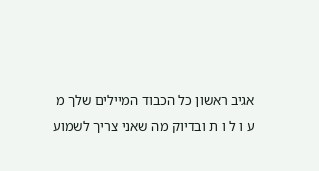אגיב ראשון כל הכבוד המיילים שלך מ ע ו ל ו ת ובדיוק מה שאני צריך לשמוע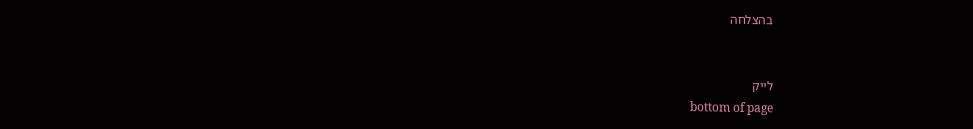בהצלחה


לייק
bottom of page